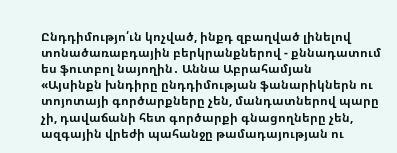Ընդդիմությո՛ւն կոչված, ինքդ զբաղված լինելով տոնածառաբդային բերկրանքներով - քննադատում ես ֆուտբոլ նայողին․ Աննա Աբրահամյան
«Այսինքն խնդիրը ընդդիմության ֆանարիկներն ու տոյոտայի գործարքները չեն, մանդատներով պարը չի, դավաճանի հետ գործարքի գնացողները չեն, ազգային վրեժի պահանջը թամադայության ու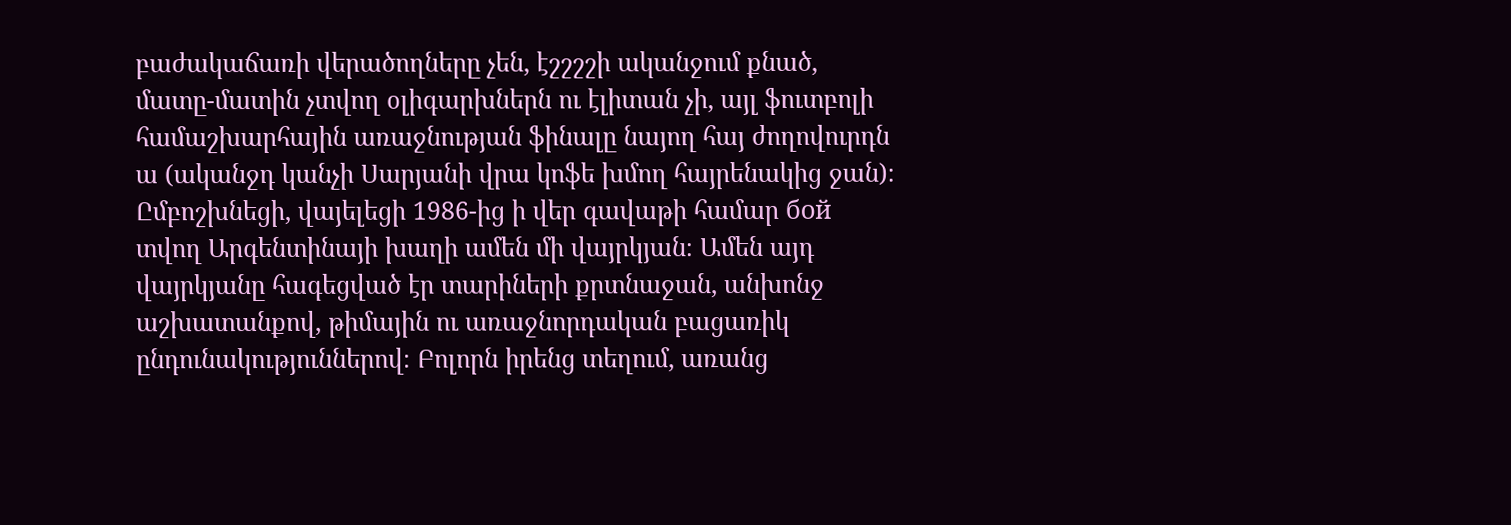բաժակաճառի վերածողները չեն, էշշշշի ականջում քնած, մատը-մատին չտվող օլիգարխներն ու էլիտան չի, այլ ֆուտբոլի համաշխարհային առաջնության ֆինալը նայող հայ ժողովուրդն ա (ականջդ կանչի Սարյանի վրա կոֆե խմող հայրենակից ջան)։
Ըմբոշխնեցի, վայելեցի 1986-ից ի վեր գավաթի համար бой տվող Արգենտինայի խաղի ամեն մի վայրկյան։ Ամեն այդ վայրկյանը հագեցված էր տարիների քրտնաջան, անխոնջ աշխատանքով, թիմային ու առաջնորդական բացառիկ ընդունակություններով։ Բոլորն իրենց տեղում, առանց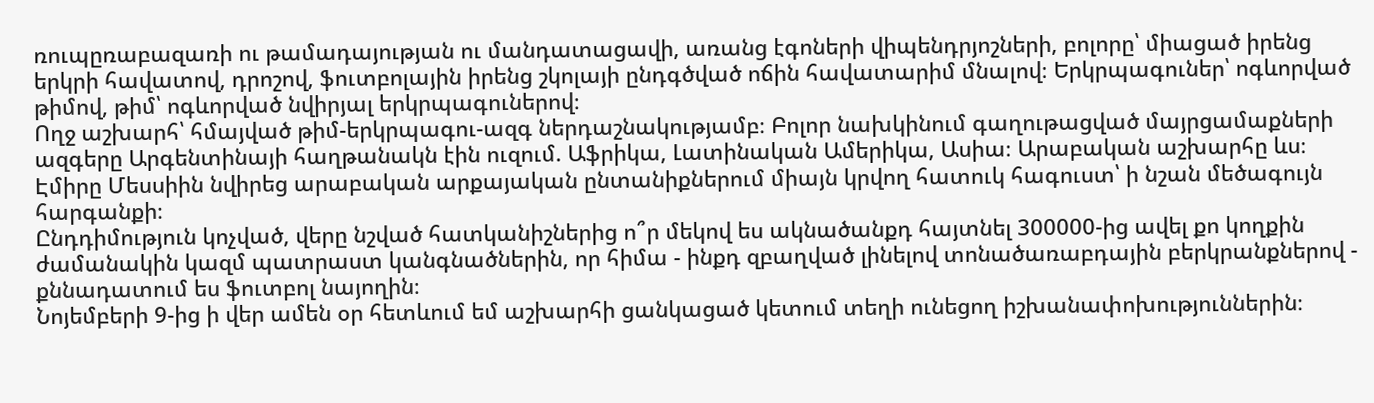ռուպըռաբազառի ու թամադայության ու մանդատացավի, առանց էգոների վիպենդրյոշների, բոլորը՝ միացած իրենց երկրի հավատով, դրոշով, ֆուտբոլային իրենց շկոլայի ընդգծված ոճին հավատարիմ մնալով։ Երկրպագուներ՝ ոգևորված թիմով, թիմ՝ ոգևորված նվիրյալ երկրպագուներով։
Ողջ աշխարհ՝ հմայված թիմ-երկրպագու-ազգ ներդաշնակությամբ։ Բոլոր նախկինում գաղութացված մայրցամաքների ազգերը Արգենտինայի հաղթանակն էին ուզում. Աֆրիկա, Լատինական Ամերիկա, Ասիա։ Արաբական աշխարհը ևս։ Էմիրը Մեսսիին նվիրեց արաբական արքայական ընտանիքներում միայն կրվող հատուկ հագուստ՝ ի նշան մեծագույն հարգանքի։
Ընդդիմություն կոչված, վերը նշված հատկանիշներից ո՞ր մեկով ես ակնածանքդ հայտնել 300000-ից ավել քո կողքին ժամանակին կազմ պատրաստ կանգնածներին, որ հիմա - ինքդ զբաղված լինելով տոնածառաբդային բերկրանքներով - քննադատում ես ֆուտբոլ նայողին։
Նոյեմբերի 9-ից ի վեր ամեն օր հետևում եմ աշխարհի ցանկացած կետում տեղի ունեցող իշխանափոխություններին։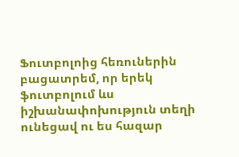Ֆուտբոլոից հեռուներին բացատրեմ, որ երեկ ֆուտբոլում ևս իշխանափոխություն տեղի ունեցավ ու ես հազար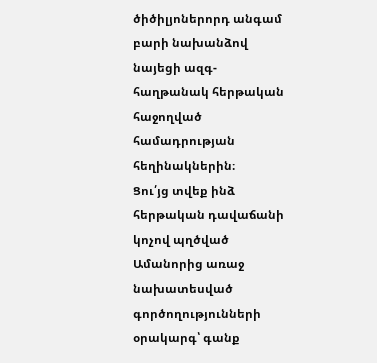ծիծիլյոներորդ անգամ բարի նախանձով նայեցի ազգ-հաղթանակ հերթական հաջողված համադրության հեղինակներին։
Ցու՛յց տվեք ինձ հերթական դավաճանի կոչով պղծված Ամանորից առաջ նախատեսված գործողությունների օրակարգ՝ գանք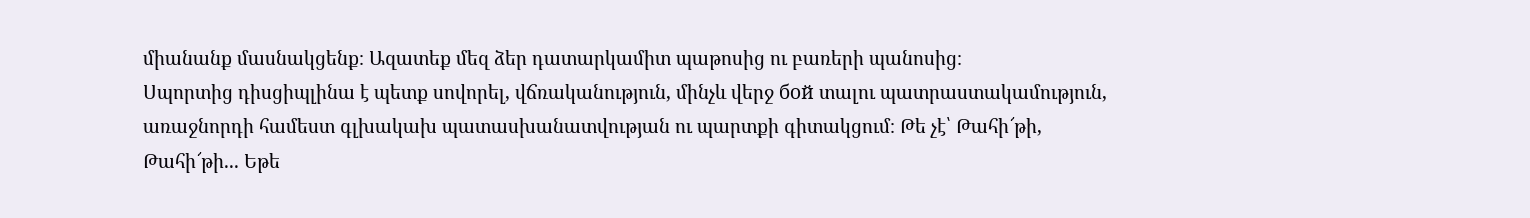միանանք մասնակցենք։ Ազատեք մեզ ձեր դատարկամիտ պաթոսից ու բառերի պանոսից։
Սպորտից դիսցիպլինա է պետք սովորել, վճռականություն, մինչև վերջ бой տալու պատրաստակամություն, առաջնորդի համեստ գլխակախ պատասխանատվության ու պարտքի գիտակցում։ Թե չէ՝ Թահի՜թի, Թահի՜թի... Եթե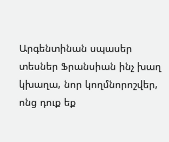Արգենտինան սպասեր տեսներ Ֆրանսիան ինչ խաղ կխաղա, նոր կողմնորոշվեր, ոնց դուք եք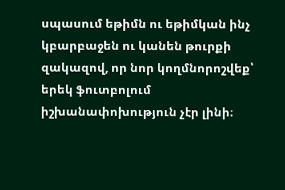սպասում եթիմն ու եթիմկան ինչ կբարբաջեն ու կանեն թուրքի զակազով, որ նոր կողմնորոշվեք՝ երեկ ֆուտբոլում իշխանափոխություն չէր լինի։